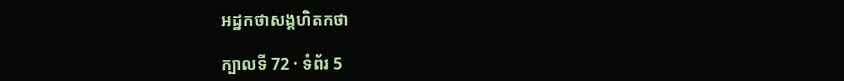អដ្ឋកថាសង្គហិតកថា

ក្បាលទី 72 · ទំព័រ 5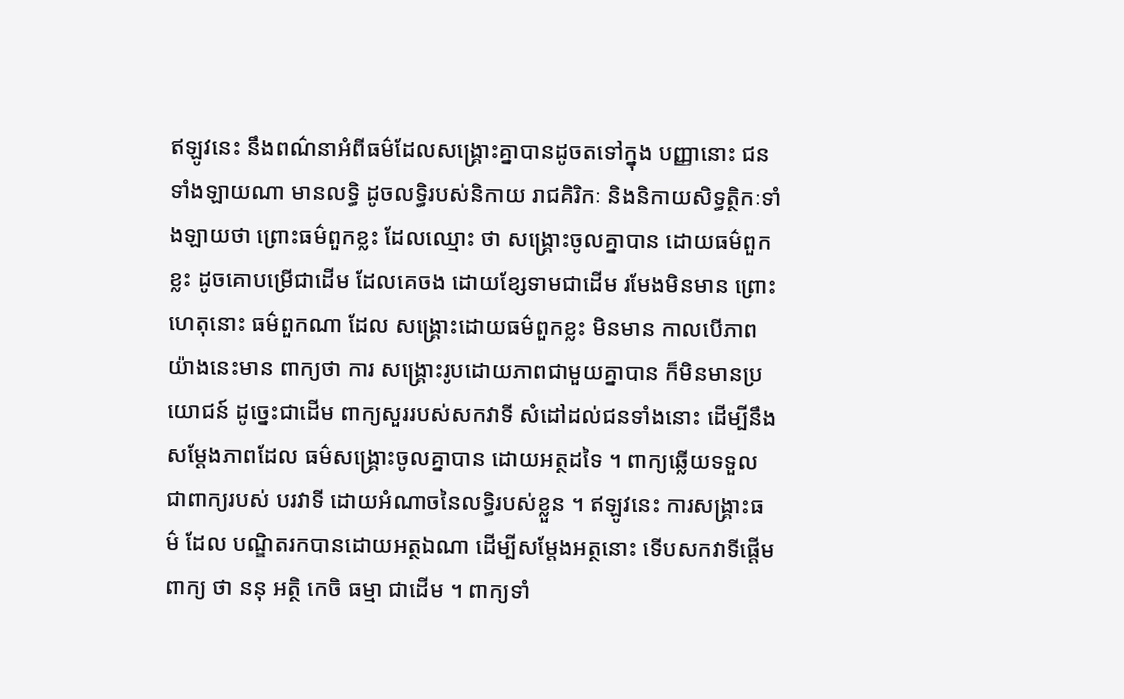ឥឡូវនេះ នឹងពណ៌នាអំពីធម៌ដែលសង្គ្រោះគ្នាបានដូចតទៅក្នុង បញ្ញានោះ ជនទាំងឡាយណា មានលទ្ធិ ដូចលទ្ធិរបស់និកាយ រាជគិរិកៈ និងនិកាយសិទ្ធត្ថិកៈទាំងឡាយថា ព្រោះធម៌ពួកខ្លះ ដែលឈ្មោះ ថា សង្គ្រោះចូលគ្នាបាន ដោយធម៌ពួកខ្លះ ដូចគោបម្រើជាដើម ដែលគេចង ដោយខ្សែទាមជាដើម រមែងមិនមាន ព្រោះហេតុនោះ ធម៌ពួកណា ដែល សង្គ្រោះដោយធម៌ពួកខ្លះ មិនមាន កាលបើភាពយ៉ាងនេះមាន ពាក្យថា ការ សង្គ្រោះរូបដោយភាពជាមួយគ្នាបាន ក៏មិនមានប្រយោជន៍ ដូច្នេះជាដើម ពាក្យសួររបស់សកវាទី សំដៅដល់ជនទាំងនោះ ដើម្បីនឹងសម្តែងភាពដែល ធម៌សង្គ្រោះចូលគ្នាបាន ដោយអត្ថដទៃ ។ ពាក្យឆ្លើយទទួលជាពាក្យរបស់ បរវាទី ដោយអំណាចនៃលទ្ធិរបស់ខ្លួន ។ ឥឡូវនេះ ការសង្គ្រាះធម៌ ដែល បណ្ឌិតរកបានដោយអត្ថឯណា ដើម្បីសម្តែងអត្ថនោះ ទើបសកវាទីផ្តើមពាក្យ ថា ននុ អត្ថិ កេចិ ធម្មា ជាដើម ។ ពាក្យទាំ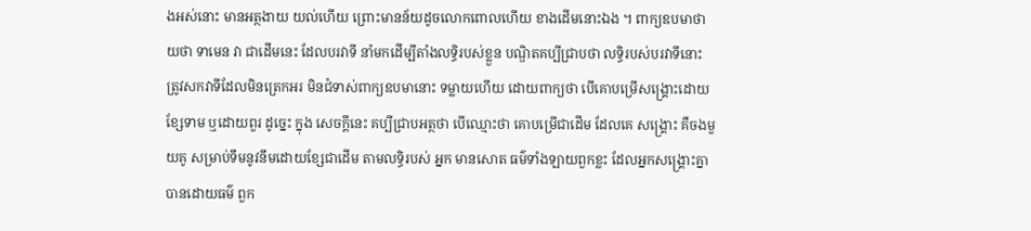ងអស់នោះ មានអត្ថងាយ យល់ហើយ ព្រោះមានន័យដូចលោកពោលហើយ ខាងដើមនោះឯង ។ ពាក្យឧបមាថា យថា ទាមេន វា ជាដើមនេះ ដែលបរវាទី នាំមកដើម្បីតាំងលទ្ធិរបស់ខ្លួន បណ្ឌិតគប្បីជ្រាបថា លទ្ធិរបស់បរវាទីនោះ ត្រូវសកវាទីដែលមិនត្រេកអរ មិនជំទាស់ពាក្យឧបមានោះ ទម្លាយហើយ ដោយពាក្យថា បើគោបម្រើសង្គ្រោះដោយខ្សែទាម ឬដោយពួរ ដូច្នេះ ក្នុង សេចក្តីនេះ គប្បីជ្រាបអត្ថថា បើឈ្មោះថា គោបម្រើជាដើម ដែលគេ សង្គ្រោះ គឺចងមួយគូ សម្រាប់ទឹមនូវនឹមដោយខ្សែជាដើម តាមលទ្ធិរបស់ អ្នក មានសោត ធម៌ទាំងឡាយពួកខ្លះ ដែលអ្នកសង្គ្រោះគ្នាបានដោយធម៌ ពួក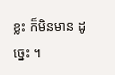ខ្លះ ក៏មិនមាន ដូច្នេះ ។